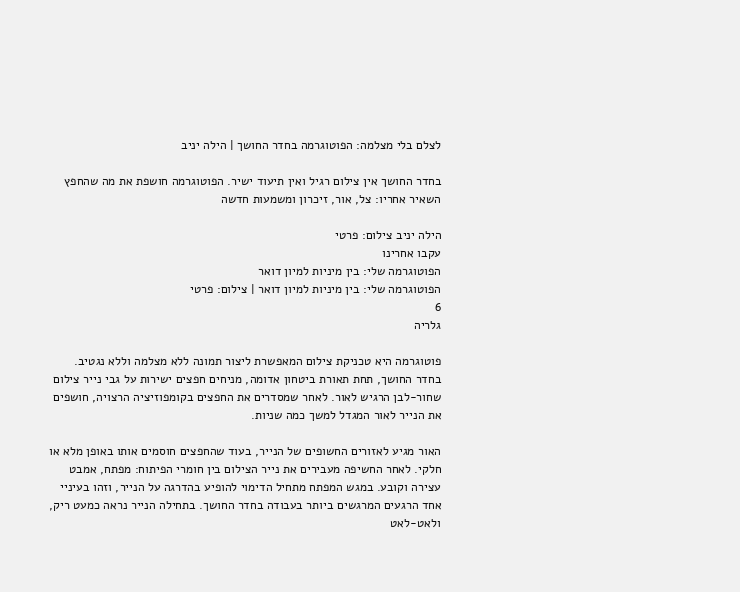לצלם בלי מצלמה: הפוטוגרמה בחדר החושך | הילה יניב

בחדר החושך אין צילום רגיל ואין תיעוד ישיר. הפוטוגרמה חושפת את מה שהחפץ השאיר אחריו: צל, אור, זיכרון ומשמעות חדשה

הילה יניב צילום: פרטי
עקבו אחרינו
הפוטוגרמה שלי: בין מיניות למיון דואר
הפוטוגרמה שלי: בין מיניות למיון דואר | צילום: פרטי
6
גלריה

פוטוגרמה היא טכניקת צילום המאפשרת ליצור תמונה ללא מצלמה וללא נגטיב. בחדר החושך, תחת תאורת ביטחון אדומה, מניחים חפצים ישירות על גבי נייר צילום שחור-לבן הרגיש לאור. לאחר שמסדרים את החפצים בקומפוזיציה הרצויה, חושפים את הנייר לאור המגדל למשך כמה שניות.

האור מגיע לאזורים החשופים של הנייר, בעוד שהחפצים חוסמים אותו באופן מלא או חלקי. לאחר החשיפה מעבירים את נייר הצילום בין חומרי הפיתוח: מפתח, אמבט עצירה וקובע. במגש המפתח מתחיל הדימוי להופיע בהדרגה על הנייר, וזהו בעיניי אחד הרגעים המרגשים ביותר בעבודה בחדר החושך. בתחילה הנייר נראה כמעט ריק, ולאט-לאט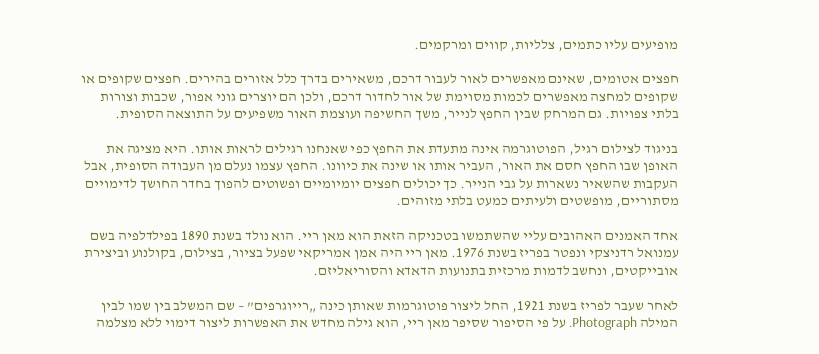מופיעים עליו כתמים, צלליות, קווים ומרקמים.

חפצים אטומים, שאינם מאפשרים לאור לעבור דרכם, משאירים בדרך כלל אזורים בהירים. חפצים שקופים או שקופים למחצה מאפשרים לכמות מסוימת של אור לחדור דרכם, ולכן הם יוצרים גוני אפור, שכבות וצורות בלתי צפויות. גם המרחק שבין החפץ לנייר, משך החשיפה ועוצמת האור משפיעים על התוצאה הסופית.

בניגוד לצילום רגיל, הפוטוגרמה אינה מתעדת את החפץ כפי שאנחנו רגילים לראות אותו. היא מציגה את האופן שבו החפץ חסם את האור, העביר אותו או שינה את כיוונו. החפץ עצמו נעלם מן העבודה הסופית, אבל העקבות שהשאיר נשארות על גבי הנייר. כך יכולים חפצים יומיומיים ופשוטים להפוך בחדר החושך לדימויים מסתוריים, מופשטים ולעיתים כמעט בלתי מזוהים.

אחד האמנים האהובים עליי שהשתמשו בטכניקה הזאת הוא מאן ריי. הוא נולד בשנת 1890 בפילדלפיה בשם עמנואל רדניצקי ונפטר בפריז בשנת 1976. מאן ריי היה אמן אמריקאי שפעל בציור, בצילום, בקולנוע וביצירת אובייקטים, ונחשב לדמות מרכזית בתנועות הדאדא והסוריאליזם.

לאחר שעבר לפריז בשנת 1921, החל ליצור פוטוגרמות שאותן כינה „רייוגרפים” – שם המשלב בין שמו לבין המילה Photograph. על פי הסיפור שסיפר מאן ריי, הוא גילה מחדש את האפשרות ליצור דימוי ללא מצלמה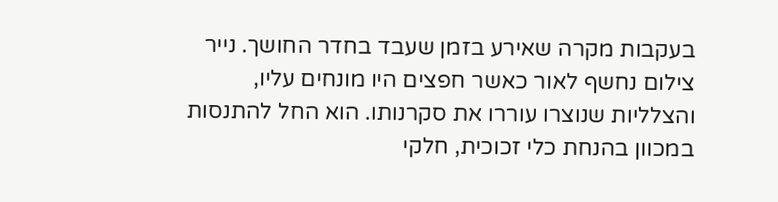בעקבות מקרה שאירע בזמן שעבד בחדר החושך. נייר צילום נחשף לאור כאשר חפצים היו מונחים עליו, והצלליות שנוצרו עוררו את סקרנותו. הוא החל להתנסות במכוון בהנחת כלי זכוכית, חלקי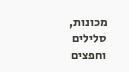מכונות, סלילים וחפצים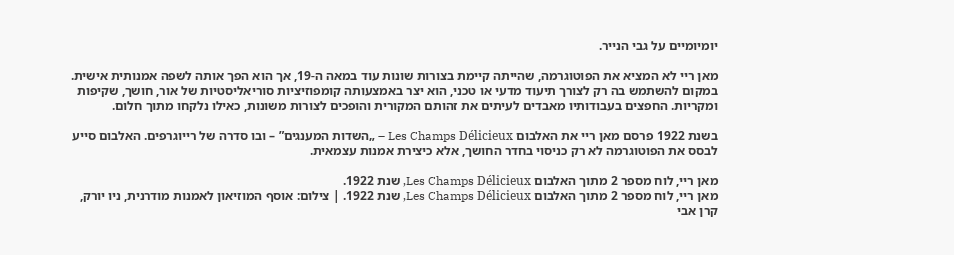יומיומיים על גבי הנייר.

מאן ריי לא המציא את הפוטוגרמה, שהייתה קיימת בצורות שונות עוד במאה ה-19, אך הוא הפך אותה לשפה אמנותית אישית. במקום להשתמש בה רק לצורך תיעוד מדעי או טכני, הוא יצר באמצעותה קומפוזיציות סוריאליסטיות של אור, חושך, שקיפות ומקריות. החפצים בעבודותיו מאבדים לעיתים את זהותם המקורית והופכים לצורות משונות, כאילו נלקחו מתוך חלום.

בשנת 1922 פרסם מאן ריי את האלבום Les Champs Délicieux – „השדות המענגים” – ובו סדרה של רייוגרפים. האלבום סייע לבסס את הפוטוגרמה לא רק כניסוי בחדר החושך, אלא כיצירת אמנות עצמאית.

מאן ריי, לוח מספר 2 מתוך האלבום Les Champs Délicieux, שנת 1922.
מאן ריי, לוח מספר 2 מתוך האלבום Les Champs Délicieux, שנת 1922. | צילום: אוסף המוזיאון לאמנות מודרנית, ניו יורק, קרן אבי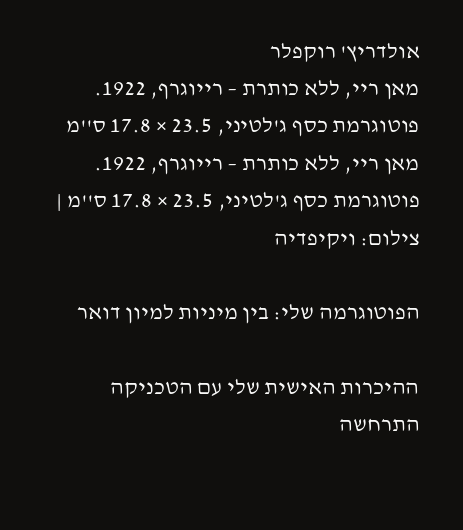אולדריץ' רוקפלר
מאן ריי, ללא כותרת – רייוגרף, 1922. פוטוגרמת כסף ג'לטיני, 23.5 × 17.8 ס''מ
מאן ריי, ללא כותרת – רייוגרף, 1922. פוטוגרמת כסף ג'לטיני, 23.5 × 17.8 ס''מ | צילום: ויקיפדיה

הפוטוגרמה שלי: בין מיניות למיון דואר

ההיכרות האישית שלי עם הטכניקה התרחשה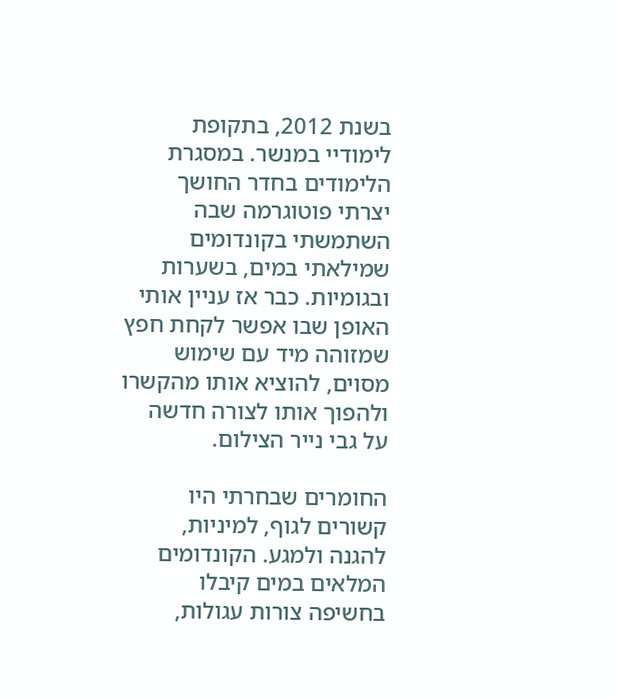בשנת 2012, בתקופת לימודיי במנשר. במסגרת הלימודים בחדר החושך יצרתי פוטוגרמה שבה השתמשתי בקונדומים שמילאתי במים, בשערות ובגומיות. כבר אז עניין אותי האופן שבו אפשר לקחת חפץ שמזוהה מיד עם שימוש מסוים, להוציא אותו מהקשרו ולהפוך אותו לצורה חדשה על גבי נייר הצילום.

החומרים שבחרתי היו קשורים לגוף, למיניות, להגנה ולמגע. הקונדומים המלאים במים קיבלו בחשיפה צורות עגולות,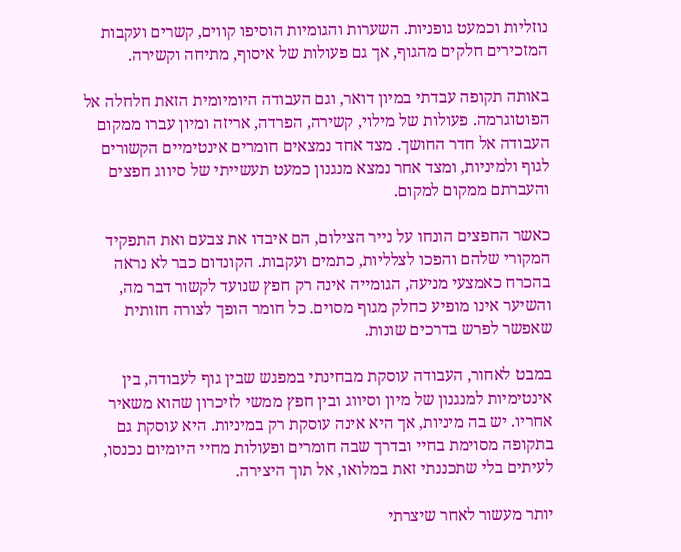נוזליות וכמעט גופניות. השערות והגומיות הוסיפו קווים, קשרים ועקבות המזכירים חלקים מהגוף, אך גם פעולות של איסוף, מתיחה וקשירה.

באותה תקופה עבדתי במיון דואר, וגם העבודה היומיומית הזאת חלחלה אל הפוטוגרמה. פעולות של מילוי, קשירה, הפרדה, אריזה ומיון עברו ממקום העבודה אל חדר החושך. מצד אחד נמצאים חומרים אינטימיים הקשורים לגוף ולמיניות, ומצד אחר נמצא מנגנון כמעט תעשייתי של סיווג חפצים והעברתם ממקום למקום.

כאשר החפצים הונחו על נייר הצילום, הם איבדו את צבעם ואת התפקיד המקורי שלהם והפכו לצלליות, כתמים ועקבות. הקונדום כבר לא נראה בהכרח כאמצעי מניעה, הגומייה אינה רק חפץ שנועד לקשור דבר מה, והשיער אינו מופיע כחלק מגוף מסוים. כל חומר הופך לצורה חזותית שאפשר לפרש בדרכים שונות.

במבט לאחור, העבודה עוסקת מבחינתי במפגש שבין גוף לעבודה, בין אינטימיות למנגנון של מיון וסיווג ובין חפץ ממשי לזיכרון שהוא משאיר אחריו. יש בה מיניות, אך היא אינה עוסקת רק במיניות. היא עוסקת גם בתקופה מסוימת בחיי ובדרך שבה חומרים ופעולות מחיי היומיום נכנסו, לעיתים בלי שתכננתי זאת במלואו, אל תוך היצירה.

יותר מעשור לאחר שיצרתי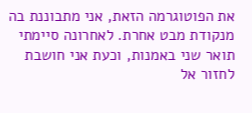את הפוטוגרמה הזאת, אני מתבוננת בה מנקודת מבט אחרת. לאחרונה סיימתי תואר שני באמנות, וכעת אני חושבת לחזור אל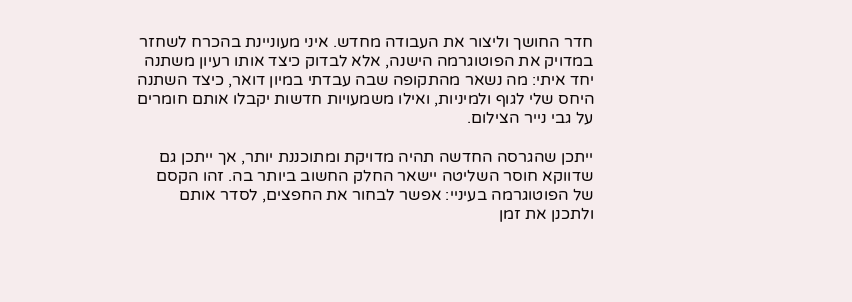חדר החושך וליצור את העבודה מחדש. איני מעוניינת בהכרח לשחזר במדויק את הפוטוגרמה הישנה, אלא לבדוק כיצד אותו רעיון משתנה יחד איתי: מה נשאר מהתקופה שבה עבדתי במיון דואר, כיצד השתנה היחס שלי לגוף ולמיניות, ואילו משמעויות חדשות יקבלו אותם חומרים על גבי נייר הצילום.

ייתכן שהגרסה החדשה תהיה מדויקת ומתוכננת יותר, אך ייתכן גם שדווקא חוסר השליטה יישאר החלק החשוב ביותר בה. זהו הקסם של הפוטוגרמה בעיניי: אפשר לבחור את החפצים, לסדר אותם ולתכנן את זמן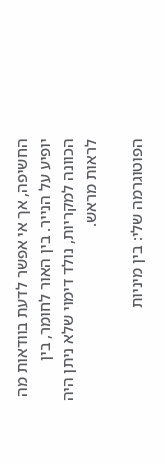החשיפה, אך אי אפשר לדעת בוודאות מה יופיע על הנייר. בין האור לחומר, בין הכוונה למקריות, נולד דימוי שלא ניתן היה לראות מראש.

הפוטוגרמה שלי: בין מיניות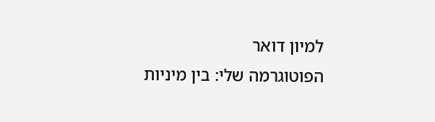למיון דואר
הפוטוגרמה שלי: בין מיניות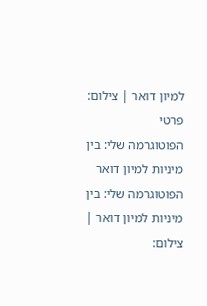למיון דואר | צילום: פרטי
הפוטוגרמה שלי: בין מיניות למיון דואר
הפוטוגרמה שלי: בין מיניות למיון דואר | צילום: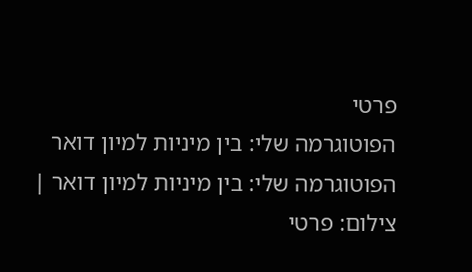פרטי
הפוטוגרמה שלי: בין מיניות למיון דואר
הפוטוגרמה שלי: בין מיניות למיון דואר | צילום: פרטי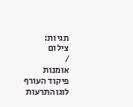תגיות:
צילום
/
אומנות
פיקוד העורף לוגוהתרעות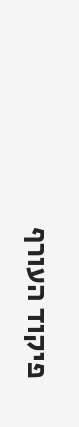פיקוד העורף